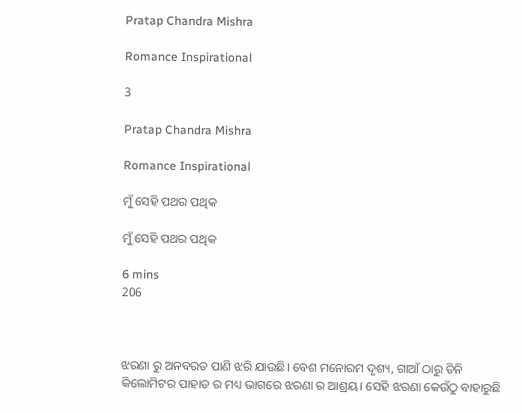Pratap Chandra Mishra

Romance Inspirational

3

Pratap Chandra Mishra

Romance Inspirational

ମୁଁ ସେହି ପଥର ପଥିକ

ମୁଁ ସେହି ପଥର ପଥିକ

6 mins
206



ଝରଣା ରୁ ଅନବରତ ପାଣି ଝରି ଯାଉଛି। ବେଶ ମନୋରମ ଦୃଶ୍ୟ, ଗାଆଁ ଠାରୁ ତିନି କିଲୋମିଟର ପାହାଡ ର ମଧ୍ୟ ଭାଗରେ ଝରଣା ର ଆଶ୍ରୟ। ସେହି ଝରଣା କେଉଁଠୁ ବାହାରୁଛି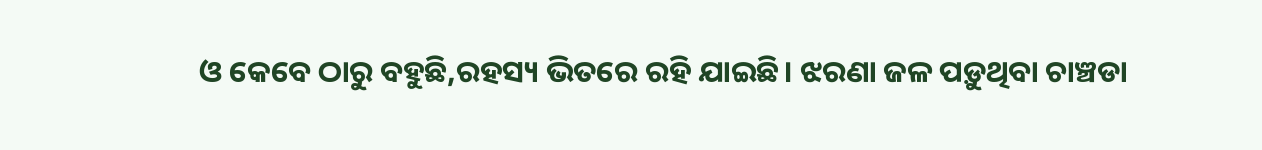ଓ କେବେ ଠାରୁ ବହୁଛି,ରହସ୍ୟ ଭିତରେ ରହି ଯାଇଛି। ଝରଣା ଜଳ ପଡ଼ୁଥିବା ଚାଞ୍ଚଡା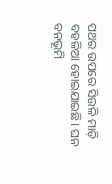ପଥର ଉପରେ ସିଉଳି ମାଡ଼ି ବହଳିଆ ହୋଇଯାଇଛି। ଘନ ବନଭୂମି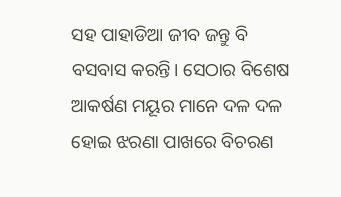ସହ ପାହାଡିଆ ଜୀବ ଜନ୍ତୁ ବି ବସବାସ କରନ୍ତି। ସେଠାର ବିଶେଷ ଆକର୍ଷଣ ମୟୂର ମାନେ ଦଳ ଦଳ ହୋଇ ଝରଣା ପାଖରେ ବିଚରଣ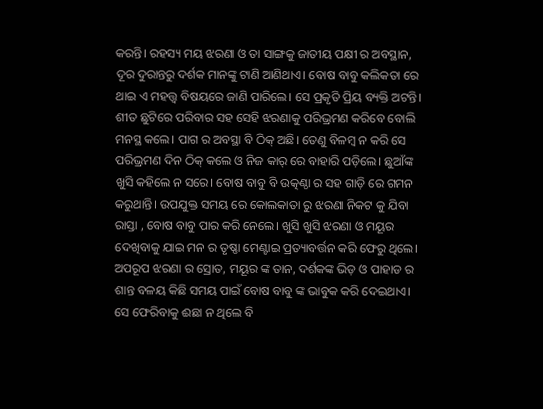କରନ୍ତି। ରହସ୍ୟ ମୟ ଝରଣା ଓ ତା ସାଙ୍ଗକୁ ଜାତୀୟ ପକ୍ଷୀ ର ଅବସ୍ଥାନ, ଦୂର ଦୁରାନ୍ତରୁ ଦର୍ଶକ ମାନଙ୍କୁ ଟାଣି ଆଣିଥାଏ। ବୋଷ ବାବୁ କଲିକତା ରେ ଥାଇ ଏ ମହତ୍ତ୍ଵ ବିଷୟରେ ଜାଣି ପାରିଲେ। ସେ ପ୍ରକୃତି ପ୍ରିୟ ବ୍ୟକ୍ତି ଅଟନ୍ତି। ଶୀତ ଛୁଟିରେ ପରିବାର ସହ ସେହି ଝରଣାକୁ ପରିଭ୍ରମଣ କରିବେ ବୋଲି ମନସ୍ଥ କଲେ। ପାଗ ର ଅବସ୍ଥା ବି ଠିକ୍ ଅଛି। ତେଣୁ ବିଳମ୍ବ ନ କରି ସେ ପରିଭ୍ରମଣ ଦିନ ଠିକ୍ କଲେ ଓ ନିଜ କାର୍ ରେ ବାହାରି ପଡ଼ିଲେ। ଛୁଆଁଙ୍କ ଖୁସି କହିଲେ ନ ସରେ। ବୋଷ ବାବୁ ବି ଉତ୍କଣ୍ଠା ର ସହ ଗାଡ଼ି ରେ ଗମନ କରୁଥାନ୍ତି। ଉପଯୁକ୍ତ ସମୟ ରେ କୋଲକାତା ରୁ ଝରଣା ନିକଟ କୁ ଯିବା ରାସ୍ତା , ବୋଷ ବାବୁ ପାର କରି ନେଲେ। ଖୁସି ଖୁସି ଝରଣା ଓ ମୟୂର ଦେଖିବାକୁ ଯାଇ ମନ ର ତୃଷ୍ଣା ମେଣ୍ଟାଇ ପ୍ରତ୍ୟାବର୍ତ୍ତନ କରି ଫେରୁ ଥିଲେ। ଅପରୂପ ଝରଣା ର ସ୍ରୋତ, ମୟୂର ଙ୍କ ତାନ, ଦର୍ଶକଙ୍କ ଭିଡ଼ ଓ ପାହାଡ ର ଶାନ୍ତ ବଳୟ କିଛି ସମୟ ପାଇଁ ବୋଷ ବାବୁ ଙ୍କ ଭାବୁକ କରି ଦେଇଥାଏ। ସେ ଫେରିବାକୁ ଈଛା ନ ଥିଲେ ବି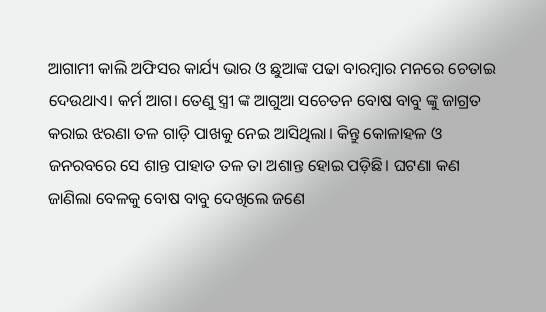ଆଗାମୀ କାଲି ଅଫିସର କାର୍ଯ୍ୟ ଭାର ଓ ଛୁଆଙ୍କ ପଢା ବାରମ୍ବାର ମନରେ ଚେତାଇ ଦେଉଥାଏ। କର୍ମ ଆଗ। ତେଣୁ ସ୍ତ୍ରୀ ଙ୍କ ଆଗୁଆ ସଚେତନ ବୋଷ ବାବୁ ଙ୍କୁ ଜାଗ୍ରତ କରାଇ ଝରଣା ତଳ ଗାଡ଼ି ପାଖକୁ ନେଇ ଆସିଥିଲା। କିନ୍ତୁ କୋଳାହଳ ଓ ଜନରବରେ ସେ ଶାନ୍ତ ପାହାଡ ତଳ ତା ଅଶାନ୍ତ ହୋଇ ପଡ଼ିଛି। ଘଟଣା କଣ ଜାଣିଲା ବେଳକୁ ବୋଷ ବାବୁ ଦେଖିଲେ ଜଣେ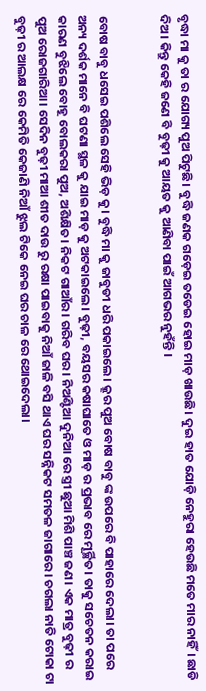ବୃଦ୍ଧା ମା କୁ ତା ର ଯୋଗ୍ୟ ପୁଅ ପିଟୁଛି। ବୁଦ୍ଧି ଜଣକ ଗଡ଼େଇ ତଡେଇ ହୋଇ ମାଡ଼ ଖାଉଛି। ଦୁଇ ହାତ ଯୋଡ଼ି ନେହୁରା ହେଉଛି ମତେ ମାର ନାହିଁ। ଛାଡି ଦିଅ। କିନ୍ତୁ କେହି ଜଣେ ବି ବୁଢ଼ୀ କୁ ଆୟତ କୁ ଆଣିବା ପାଇଁ ଆଗଭର ନୁହଁନ୍ତି ।


ବୋଷ ବାବୁ ଧସେଇ ପଶିଲେ ସେହି ଭିଡ଼ କୁ। ବୁଦ୍ଧି ମା କୁ ଜାବୁଡୀ ଧରି ପକାଇଲେ। କ୍ରୂର ପୁଅ ବୋଷ ବାବୁ ଙ୍କ ଉପରେ ବି ପାହାରେ ଦେଲା। ତା ପରେ ଅନ୍ୟ ଦର୍ଶକ ମାନେ ବି ଘଟଣା ସ୍ଥଳ କୁ ଯାଇ ମାଡ଼ କୁ ଅଟକାଇଲେ। ବୁଢ଼ୀ, ବୟସର କଷାଘାତେ ଓ ମାଡ଼ ର ପ୍ରଭାବ ରେ ମୂର୍ଚ୍ଛିତ। ତାକୁ ସଚେତନ କରାଇ କାରଣ ବୁଝିଲେ ବୋହୂ ବୋଲକରା ପୁଅ, ଅଶିକ୍ଷିତ। ନିକଟ ଗାଆଁର। ଗରିବ ଘର। ନିଅଣ୍ଟିଆ ଦୁନିଆ ରେ ସ୍ତ୍ରୀ ଛୁଆ ମିଶି ପାଞ୍ଚ ଜଣ। ଏକ ମାତ୍ର ବୁଢ଼ୀ ର ପୁଅ ରୋଜଗାରିଆ। ସେଦିନ ବୁଢ଼ୀ ମାଆ ଶୀତ ଦାଉ ରୁ ରକ୍ଷା ପାଇବାକୁ ନିଆଁ ଜାଳି ବସି ଥାଏ ଘର ସନ୍ନିକଟ ସମତଳ ଜାଗାରେ। ଚଗଲା ନାତି ଟୋକା ଟା ବୁଢ଼ୀ ର ଆଲକ୍ଷ ରେ କେମିତି କେଜାଣି ନିଆଁ ଝୁଲ ଟିକେ ନେଇ ଘର ଚାଳ ରେ ଥୋଇଦେଲା।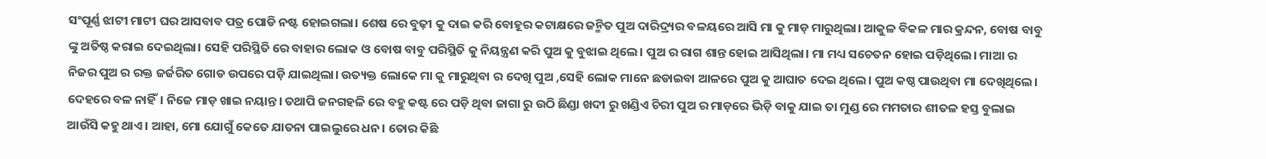ସଂପୂର୍ଣ୍ଣ ଝାଟୀ ମାଟୀ ଘର ଆସବାବ ପତ୍ର ପୋଡି ନଷ୍ଟ ହୋଇଗଲା। ଶେଷ ରେ ବୁଢ଼ୀ କୁ ଦାଇ କରି ବୋହୂର କଟାକ୍ଷରେ ଜନ୍ମିତ ପୁଅ ଦାରିଦ୍ର୍ୟର ବଳୟରେ ଆସି ମା କୁ ମାଡ଼ ମାରୁଥିଲା। ଆକୁଳ ବିକଳ ମାର କ୍ରନ୍ଦନ, ବୋଷ ବାବୁ ଙ୍କୁ ଅତିଷ୍ଠ କରାଇ ଦେଇଥିଲା। ସେହି ପରିସ୍ଥିତି ରେ ବାହାର ଲୋକ ଓ ବୋଷ ବାବୁ ପରିସ୍ଥିତି କୁ ନିୟନ୍ତ୍ରଣ କରି ପୁଅ କୁ ବୁଝାଇ ଥିଲେ। ପୁଅ ର ରାଗ ଶାନ୍ତ ହୋଇ ଆସିଥିଲା। ମା ମଧ୍ୟ ସଚେତନ ହୋଇ ପଡ଼ିଥିଲେ। ମାଆ ର ନିଜର ପୁଅ ର ରକ୍ତ ଜର୍ଜରିତ ଗୋଡ ଉପରେ ପଡ଼ି ଯାଇଥିଲା। ଉତ୍ୟକ୍ତ ଲୋକେ ମା କୁ ମାରୁଥିବା ର ଦେଖି ପୁଅ ,ସେହି ଲୋକ ମାନେ ଛଡାଇବା ଆଳରେ ପୁଅ କୁ ଆଘାତ ଦେଇ ଥିଲେ। ପୁଅ କଷ୍ଠ ପାଉଥିବା ମା ଦେଖିଥିଲେ। ଦେହରେ ବଳ ନାହିଁ। ନିଜେ ମାଡ଼ ଖାଇ ନୟାନ୍ତ। ତଥାପି ଜନଗହଳି ରେ ବହୁ କଷ୍ଟ ରେ ପଡ଼ି ଥିବା ଜାଗା ରୁ ଉଠି ଛିଣ୍ଡା ଖଦୀ ରୁ ଖଣ୍ଡିଏ ଚିରୀ ପୁଅ ର ମାଡ଼ରେ ଭିଡ଼ି ବାକୁ ଯାଇ ତା ମୁଣ୍ଡ ରେ ମମତାର ଶୀତଳ ହସ୍ତ ବୁଲାଇ ଆଉଁସି କହୁ ଥାଏ। ଆହା, ମୋ ଯୋଗୁଁ କେତେ ଯାତନା ପାଇଲୁରେ ଧନ। ତୋର କିଛି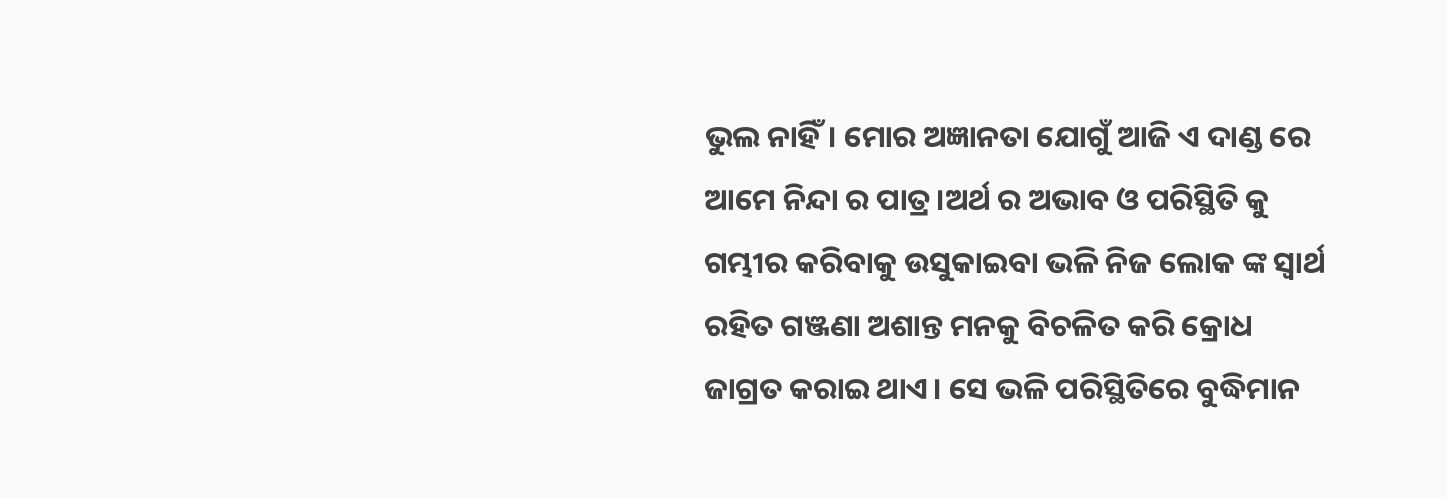ଭୁଲ ନାହିଁ। ମୋର ଅଜ୍ଞାନତା ଯୋଗୁଁ ଆଜି ଏ ଦାଣ୍ଡ ରେ ଆମେ ନିନ୍ଦା ର ପାତ୍ର।ଅର୍ଥ ର ଅଭାବ ଓ ପରିସ୍ଥିତି କୁ ଗମ୍ଭୀର କରିବାକୁ ଉସୁକାଇବା ଭଳି ନିଜ ଲୋକ ଙ୍କ ସ୍ୱାର୍ଥ ରହିତ ଗଞ୍ଜଣା ଅଶାନ୍ତ ମନକୁ ବିଚଳିତ କରି କ୍ରୋଧ ଜାଗ୍ରତ କରାଇ ଥାଏ। ସେ ଭଳି ପରିସ୍ଥିତିରେ ବୁଦ୍ଧିମାନ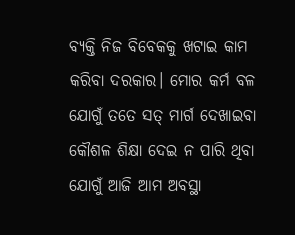ବ୍ୟକ୍ତି ନିଜ ବିବେକକୁ ଖଟାଇ କାମ କରିବା ଦରକାର। ମୋର କର୍ମ ବଳ ଯୋଗୁଁ ତତେ ସତ୍ ମାର୍ଗ ଦେଖାଇବା କୌଶଳ ଶିକ୍ଷା ଦେଇ ନ ପାରି ଥିବା ଯୋଗୁଁ ଆଜି ଆମ ଅବସ୍ଥା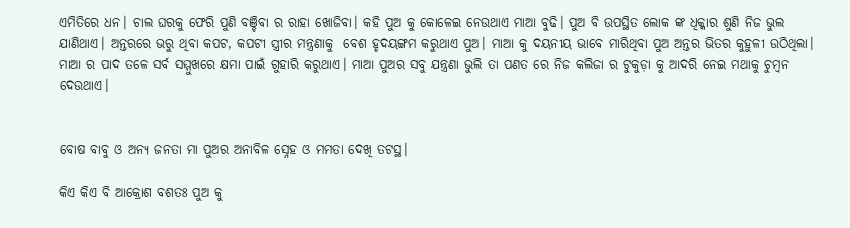ଏମିତିରେ ଧନ। ଚାଲ ଘରକୁ ଫେରି ପୁଣି ବଞ୍ଚିବା ର ରାହା ଖୋଜିବା। କହି ପୁଅ କୁ କୋଳେଇ ନେଉଥାଏ ମାଆ ବୁଢି। ପୁଅ ବି ଉପସ୍ଥିତ ଲୋକ ଙ୍କ ଧିକ୍କାର ଶୁଣି ନିଜ ଭୁଲ ଯାଣିଥାଏ। ଅନ୍ତରରେ ଭରୁ ଥିବା କପଟ, କପଟୀ ସ୍ତ୍ରୀର ମନ୍ତ୍ରଣାକୁ  ବେଶ ହୃଦୟଙ୍ଗମ କରୁଥାଏ ପୁଅ। ମାଆ କୁ ଦୟନୀୟ ଭାବେ ମାରିଥିବା ପୁଅ ଅନ୍ତର ଭିତର କୁହୁଳୀ ଉଠିଥିଲା। ମାଆ ର ପାଦ ତଳେ ସର୍ବ ସମ୍ମୁଖରେ କ୍ଷମା ପାଇଁ ଗୁହାରି କରୁଥାଏ। ମାଆ ପୁଅର ସବୁ ଯନ୍ତ୍ରଣା ଭୁଲି ତା ପଣତ ରେ ନିଜ କଲିଜା ର ଟୁକୁଡ଼ା କୁ ଆଦରି ନେଇ ମଥାକୁ ଚୁମ୍ବନ ଦେଉଥାଏ।


ବୋଷ ବାବୁ ଓ ଅନ୍ୟ ଜନତା ମା ପୁଅର ଅନାବିଳ ସ୍ନେହ ଓ ମମତା ଦେଖି ତଟସ୍ଥ।

କିଏ କିଏ ବି ଆକ୍ରୋଶ ବଶତଃ ପୁଅ କୁ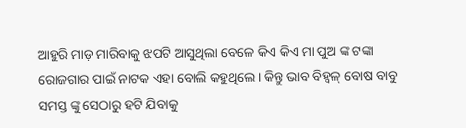ଆହୁରି ମାଡ଼ ମାରିବାକୁ ଝପଟି ଆସୁଥିଲା ବେଳେ କିଏ କିଏ ମା ପୁଅ ଙ୍କ ଟଙ୍କା ରୋଜଗାର ପାଇଁ ନାଟକ ଏହା ବୋଲି କହୁଥିଲେ। କିନ୍ତୁ ଭାବ ବିହ୍ବଳ୍ ବୋଷ ବାବୁ ସମସ୍ତ ଙ୍କୁ ସେଠାରୁ ହଟି ଯିବାକୁ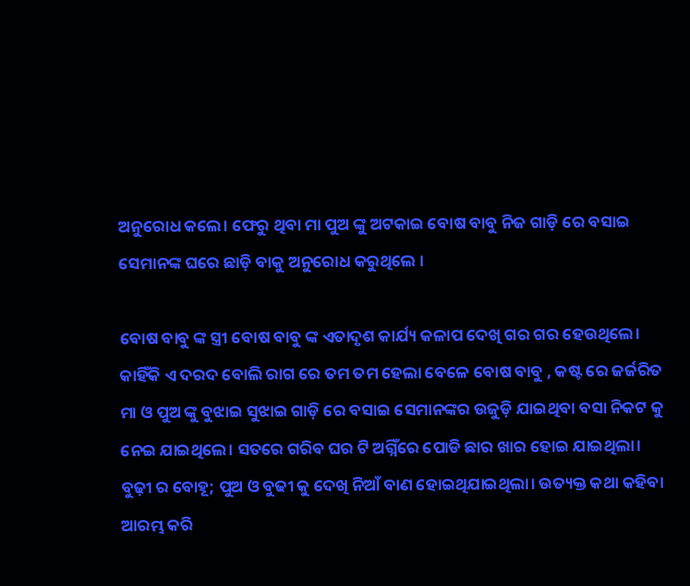ଅନୁରୋଧ କଲେ। ଫେରୁ ଥିବା ମା ପୁଅ ଙ୍କୁ ଅଟକାଇ ବୋଷ ବାବୁ ନିଜ ଗାଡ଼ି ରେ ବସାଇ ସେମାନଙ୍କ ଘରେ ଛାଡ଼ି ବାକୁ ଅନୁରୋଧ କରୁଥିଲେ ।

ବୋଷ ବାବୁ ଙ୍କ ସ୍ତ୍ରୀ ବୋଷ ବାବୁ ଙ୍କ ଏତାଦୃଶ କାର୍ଯ୍ୟ କଳାପ ଦେଖି ଗର ଗର ହେଉଥିଲେ। କାହିଁକି ଏ ଦରଦ ବୋଲି ରାଗ ରେ ତମ ତମ ହେଲା ବେଳେ ବୋଷ ବାବୁ , କଷ୍ଟ ରେ ଜର୍ଜରିତ ମା ଓ ପୁଅ ଙ୍କୁ ବୁଝାଇ ସୁଝାଇ ଗାଡ଼ି ରେ ବସାଇ ସେମାନଙ୍କର ଉଜୁଡ଼ି ଯାଇଥିବା ବସା ନିକଟ କୁ ନେଇ ଯାଇଥିଲେ। ସତରେ ଗରିବ ଘର ଟି ଅଗ୍ନିଁରେ ପୋଡି ଛାର ଖାର ହୋଇ ଯାଇଥିଲା। ବୁଢ଼ୀ ର ବୋହୂ; ପୁଅ ଓ ବୁଢୀ କୁ ଦେଖି ନିଆଁ ବାଣ ହୋଇଥିଯାଇଥିଲା। ଉତ୍ୟକ୍ତ କଥା କହିବା ଆରମ୍ଭ କରି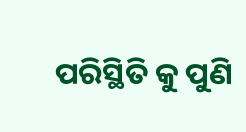ପରିସ୍ଥିତି କୁ ପୁଣି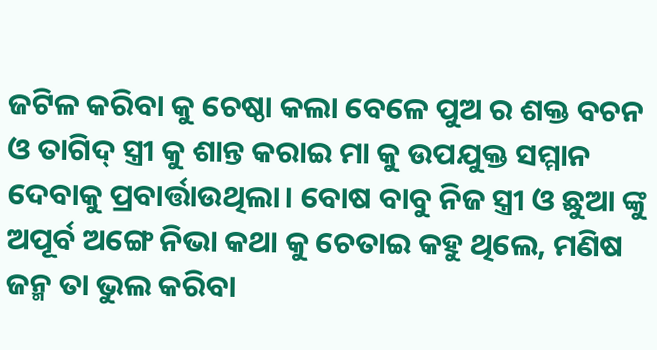ଜଟିଳ କରିବା କୁ ଚେଷ୍ଠା କଲା ବେଳେ ପୁଅ ର ଶକ୍ତ ବଚନ ଓ ତାଗିଦ୍ ସ୍ତ୍ରୀ କୁ ଶାନ୍ତ କରାଇ ମା କୁ ଉପଯୁକ୍ତ ସମ୍ମାନ ଦେବାକୁ ପ୍ରବାର୍ତ୍ତାଉଥିଲା। ବୋଷ ବାବୁ ନିଜ ସ୍ତ୍ରୀ ଓ ଛୁଆ ଙ୍କୁ ଅପୂର୍ବ ଅଙ୍ଗେ ନିଭା କଥା କୁ ଚେତାଇ କହୁ ଥିଲେ, ମଣିଷ ଜନ୍ମ ତା ଭୁଲ କରିବା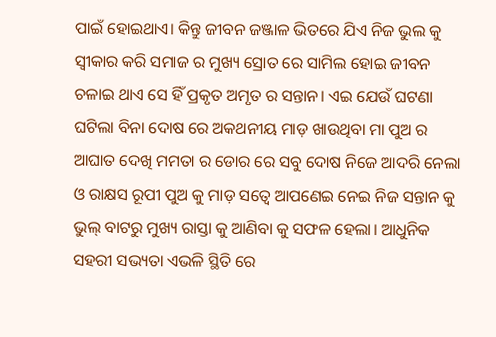ପାଇଁ ହୋଇଥାଏ। କିନ୍ତୁ ଜୀବନ ଜଞ୍ଜାଳ ଭିତରେ ଯିଏ ନିଜ ଭୁଲ କୁ ସ୍ବୀକାର କରି ସମାଜ ର ମୁଖ୍ୟ ସ୍ରୋତ ରେ ସାମିଲ ହୋଇ ଜୀବନ ଚଳାଇ ଥାଏ ସେ ହିଁ ପ୍ରକୃତ ଅମୃତ ର ସନ୍ତାନ। ଏଇ ଯେଉଁ ଘଟଣା ଘଟିଲା ବିନା ଦୋଷ ରେ ଅକଥନୀୟ ମାଡ଼ ଖାଉଥିବା ମା ପୁଅ ର ଆଘାତ ଦେଖି ମମତା ର ଡୋର ରେ ସବୁ ଦୋଷ ନିଜେ ଆଦରି ନେଲା ଓ ରାକ୍ଷସ ରୂପୀ ପୁଅ କୁ ମାଡ଼ ସତ୍ବେ ଆପଣେଇ ନେଇ ନିଜ ସନ୍ତାନ କୁ ଭୁଲ୍ ବାଟରୁ ମୁଖ୍ୟ ରାସ୍ତା କୁ ଆଣିବା କୁ ସଫଳ ହେଲା। ଆଧୁନିକ ସହରୀ ସଭ୍ୟତା ଏଭଳି ସ୍ଥିତି ରେ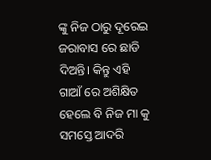ଙ୍କୁ ନିଜ ଠାରୁ ଦୂରେଇ ଜରାବାସ ରେ ଛାଡି ଦିଅନ୍ତି। କିନ୍ତୁ ଏହି ଗାଆଁ ରେ ଅଶିକ୍ଷିତ ହେଲେ ବି ନିଜ ମା କୁ ସମସ୍ତେ ଆଦରି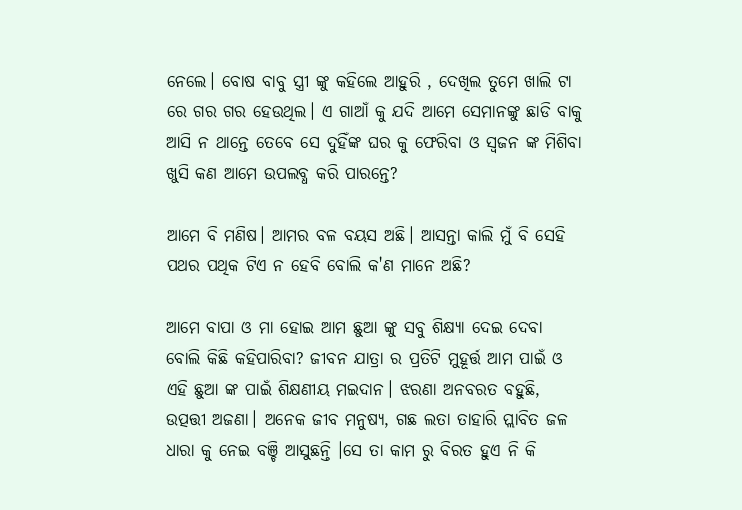ନେଲେ। ବୋଷ ବାବୁ ସ୍ତ୍ରୀ ଙ୍କୁ କହିଲେ ଆହୁରି , ଦେଖିଲ ତୁମେ ଖାଲି ଟା ରେ ଗର ଗର ହେଉଥିଲ। ଏ ଗାଆଁ କୁ ଯଦି ଆମେ ସେମାନଙ୍କୁ ଛାଡି ବାକୁ ଆସି ନ ଥାନ୍ତେ ତେବେ ସେ ଦୁହିଁଙ୍କ ଘର କୁ ଫେରିବା ଓ ସ୍ୱଜନ ଙ୍କ ମିଶିବା ଖୁସି କଣ ଆମେ ଉପଲବ୍ଧ କରି ପାରନ୍ତେ?

ଆମେ ବି ମଣିଷ। ଆମର ବଳ ବୟସ ଅଛି। ଆସନ୍ତା କାଲି ମୁଁ ବି ସେହି ପଥର ପଥିକ ଟିଏ ନ ହେବି ବୋଲି କ'ଣ ମାନେ ଅଛି?

ଆମେ ବାପା ଓ ମା ହୋଇ ଆମ ଛୁଆ ଙ୍କୁ ସବୁ ଶିକ୍ଷ୍ୟା ଦେଇ ଦେବା ବୋଲି କିଛି କହିପାରିବା? ଜୀବନ ଯାତ୍ରା ର ପ୍ରତିଟି ମୁହୂର୍ତ୍ତ ଆମ ପାଇଁ ଓ ଏହି ଛୁଆ ଙ୍କ ପାଇଁ ଶିକ୍ଷଣୀୟ ମଇଦାନ। ଝରଣା ଅନବରତ ବହୁଛି, ଉତ୍ପତ୍ତୀ ଅଜଣା। ଅନେକ ଜୀବ ମନୁଷ୍ୟ, ଗଛ ଲତା ତାହାରି ପ୍ଲାବିତ ଜଳ ଧାରା କୁ ନେଇ ବଞ୍ଚି ଆସୁଛନ୍ତି ।ସେ ତା କାମ ରୁ ବିରତ ହୁଏ ନି କି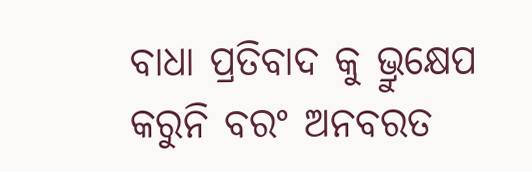ବାଧା ପ୍ରତିବାଦ କୁ ଭ୍ରୁକ୍ଷେପ କରୁନି ବରଂ ଅନବରତ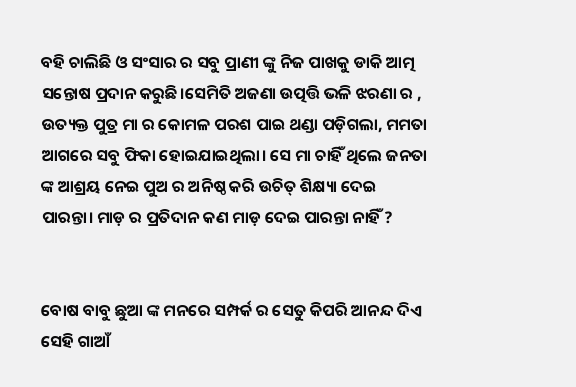ବହି ଚାଲିଛି ଓ ସଂସାର ର ସବୁ ପ୍ରାଣୀ ଙ୍କୁ ନିଜ ପାଖକୁ ଡାକି ଆତ୍ମ ସନ୍ତୋଷ ପ୍ରଦାନ କରୁଛି।ସେମିତି ଅଜଣା ଉତ୍ପତ୍ତି ଭଳି ଝରଣା ର , ଉତ୍ୟକ୍ତ ପୁତ୍ର ମା ର କୋମଳ ପରଶ ପାଇ ଥଣ୍ଡା ପଡ଼ିଗଲା, ମମତା ଆଗରେ ସବୁ ଫିକା ହୋଇଯାଇଥିଲା। ସେ ମା ଚାହିଁ ଥିଲେ ଜନତା ଙ୍କ ଆଶ୍ରୟ ନେଇ ପୁଅ ର ଅନିଷ୍ଠ କରି ଉଚିତ୍ ଶିକ୍ଷ୍ୟା ଦେଇ ପାରନ୍ତା। ମାଡ଼ ର ପ୍ରତିଦାନ କଣ ମାଡ଼ ଦେଇ ପାରନ୍ତା ନାହିଁ ?


ବୋଷ ବାବୁ ଛୁଆ ଙ୍କ ମନରେ ସମ୍ପର୍କ ର ସେତୁ କିପରି ଆନନ୍ଦ ଦିଏ ସେହି ଗାଆଁ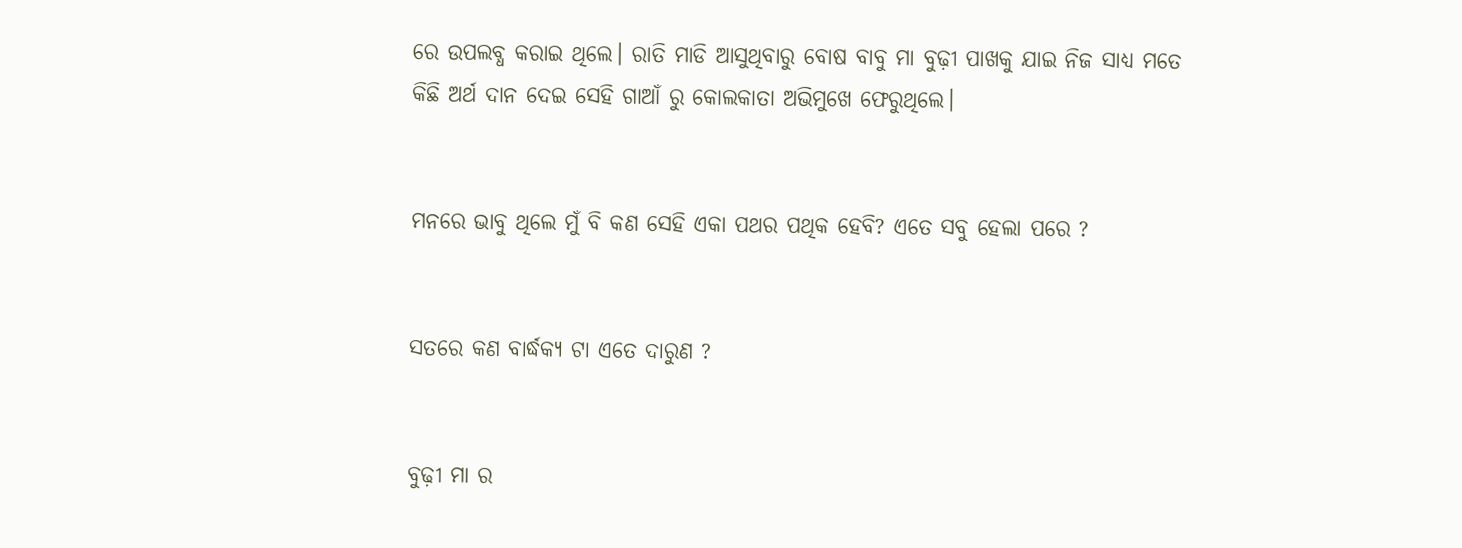ରେ ଉପଲବ୍ଧ କରାଇ ଥିଲେ। ରାତି ମାଡି ଆସୁଥିବାରୁ ବୋଷ ବାବୁ ମା ବୁଢ଼ୀ ପାଖକୁ ଯାଇ ନିଜ ସାଧ୍ୟ ମତେ କିଛି ଅର୍ଥ ଦାନ ଦେଇ ସେହି ଗାଆଁ ରୁ କୋଲକାତା ଅଭିମୁଖେ ଫେରୁଥିଲେ।


ମନରେ ଭାବୁ ଥିଲେ ମୁଁ ବି କଣ ସେହି ଏକା ପଥର ପଥିକ ହେବି? ଏତେ ସବୁ ହେଲା ପରେ ?


ସତରେ କଣ ବାର୍ଦ୍ଧକ୍ୟ ଟା ଏତେ ଦାରୁଣ ?


ବୁଢ଼ୀ ମା ର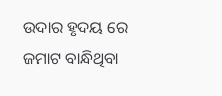ଉଦାର ହୃଦୟ ରେ ଜମାଟ ବାନ୍ଧିଥିବା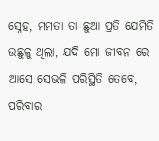ସ୍ନେହ, ମମତା ତା ଛୁଆ ପ୍ରତି ଯେମିତି ଉଛୁଳୁ ଥିଲା, ଯଦି ମୋ ଜୀବନ ରେ ଆସେ ସେଭଳି ପରିସ୍ଥିତି ତେବେ, ପରିବାର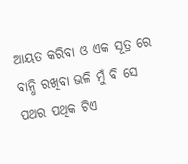ଆୟତ କରିବା ଓ ଏକ ସୂତ୍ର ରେ ବାନ୍ଧି ରଖିବା ଭଳି ମୁଁ ବି ସେ ପଥର ପଥିକ ଟିଏ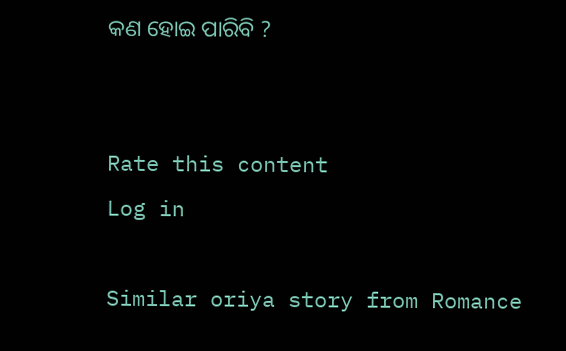କଣ ହୋଇ ପାରିବି ?


Rate this content
Log in

Similar oriya story from Romance